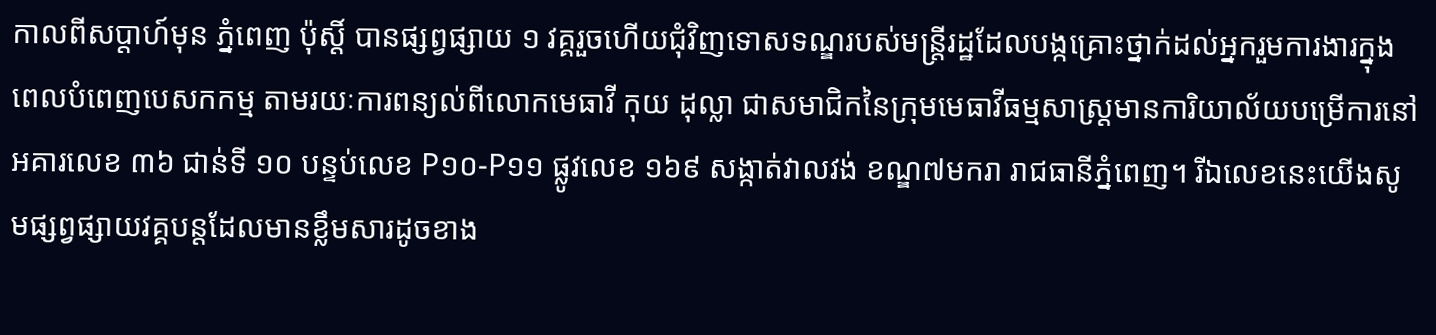កាលពីសប្ដាហ៍មុន ភ្នំពេញ ប៉ុស្ដិ៍ បានផ្សព្វផ្សាយ ១ វគ្គរួចហើយជុំវិញទោសទណ្ឌរបស់មន្ត្រីរដ្ឋដែលបង្កគ្រោះថ្នាក់ដល់អ្នករួមការងារក្នុងពេលបំពេញបេសកកម្ម តាមរយៈការពន្យល់ពីលោកមេធាវី កុយ ដុល្លា ជាសមាជិកនៃក្រុមមេធាវីធម្មសាស្ត្រមានការិយាល័យបម្រើការនៅអគារលេខ ៣៦ ជាន់ទី ១០ បន្ទប់លេខ P១០-P១១ ផ្លូវលេខ ១៦៩ សង្កាត់វាលវង់ ខណ្ឌ៧មករា រាជធានីភ្នំពេញ។ រីឯលេខនេះយើងសូមផ្សព្វផ្សាយវគ្គបន្ដដែលមានខ្លឹមសារដូចខាង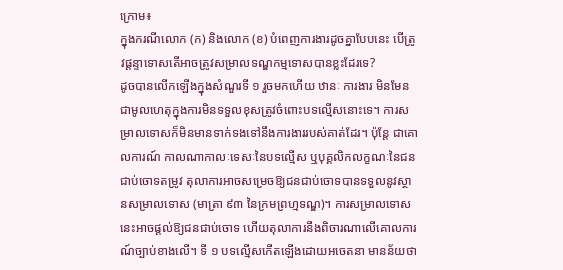ក្រោម៖
ក្នុងករណីលោក (ក) និងលោក (ខ) បំពេញការងារដូចគ្នាបែបនេះ បើត្រូវផ្តន្ទាទោសតើអាចត្រូវសម្រាលទណ្ឌកម្មទោសបានខ្លះដែរទេ?
ដូចបានលើកឡើងក្នុងសំណួរទី ១ រួចមកហើយ ឋានៈ ការងារ មិនមែនជាមូលហេតុក្នុងការមិនទទួលខុសត្រូវចំពោះបទល្មើសនោះទេ។ ការសម្រាលទោសក៏មិនមានទាក់ទងទៅនឹងការងាររបស់គាត់ដែរ។ ប៉ុន្ដែ ជាគោលការណ៍ កាលណាកាលៈទេសៈនៃបទល្មើស ឬបុគ្គលិកលក្ខណៈនៃជនជាប់ចោទតម្រូវ តុលាការអាចសម្រេចឱ្យជនជាប់ចោទបានទទួលនូវស្ថានសម្រាលទោស (មាត្រា ៩៣ នៃក្រមព្រហ្មទណ្ឌ)។ ការសម្រាលទោសនេះអាចផ្ដល់ឱ្យជនជាប់ចោទ ហើយតុលាការនឹងពិចារណាលើគោលការណ៍ច្បាប់ខាងលើ។ ទី ១ បទល្មើសកើតឡើងដោយអចេតនា មានន័យថា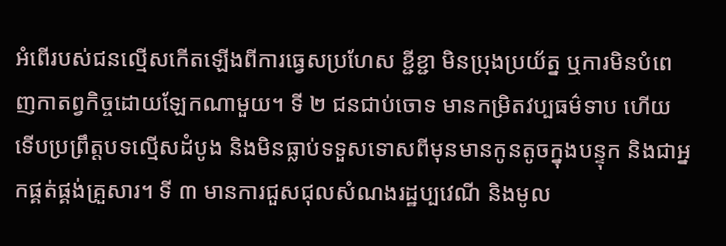អំពើរបស់ជនល្មើសកើតឡើងពីការធ្វេសប្រហែស ខ្ជីខ្ជា មិនប្រុងប្រយ័ត្ន ឬការមិនបំពេញកាតព្វកិច្ចដោយឡែកណាមួយ។ ទី ២ ជនជាប់ចោទ មានកម្រិតវប្បធម៌ទាប ហើយទើបប្រព្រឹត្តបទល្មើសដំបូង និងមិនធ្លាប់ទទួសទោសពីមុនមានកូនតូចក្នុងបន្ទុក និងជាអ្នកផ្គត់ផ្គង់គ្រួសារ។ ទី ៣ មានការជួសជុលសំណងរដ្ឋប្បវេណី និងមូល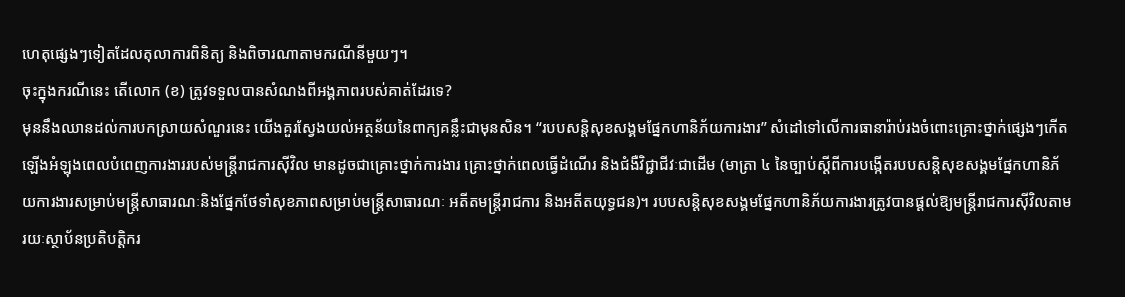ហេតុផ្សេងៗទៀតដែលតុលាការពិនិត្យ និងពិចារណាតាមករណីនីមួយៗ។
ចុះក្នុងករណីនេះ តើលោក (ខ) ត្រូវទទួលបានសំណងពីអង្គភាពរបស់គាត់ដែរទេ?
មុននឹងឈានដល់ការបកស្រាយសំណួរនេះ យើងគួរស្វែងយល់អត្ថន័យនៃពាក្យគន្លឹះជាមុនសិន។ “របបសន្ដិសុខសង្គមផ្នែកហានិភ័យការងារ” សំដៅទៅលើការធានារ៉ាប់រងចំពោះគ្រោះថ្នាក់ផ្សេងៗកើតឡើងអំឡុងពេលបំពេញការងាររបស់មន្ដ្រីរាជការស៊ីវិល មានដូចជាគ្រោះថ្នាក់ការងារ គ្រោះថ្នាក់ពេលធ្វើដំណើរ និងជំងឺវិជ្ជាជីវៈជាដើម (មាត្រា ៤ នៃច្បាប់ស្ដីពីការបង្កើតរបបសន្ដិសុខសង្គមផ្នែកហានិភ័យការងារសម្រាប់មន្ដ្រីសាធារណៈនិងផ្នែកថែទាំសុខភាពសម្រាប់មន្ដ្រីសាធារណៈ អតីតមន្ដ្រីរាជការ និងអតីតយុទ្ធជន)។ របបសន្ដិសុខសង្គមផ្នែកហានិភ័យការងារត្រូវបានផ្ដល់ឱ្យមន្ដ្រីរាជការស៊ីវិលតាមរយៈស្ថាប័នប្រតិបត្តិករ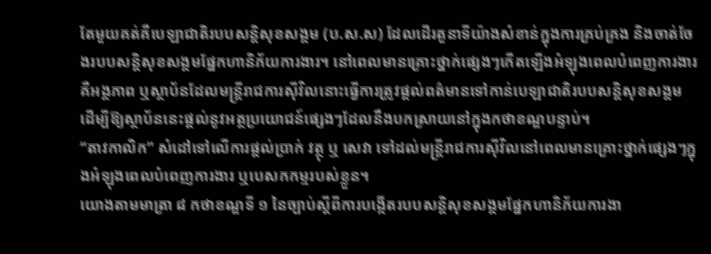តែមួយគត់គឺបេឡាជាតិរបបសន្ដិសុខសង្គម (ប.ស.ស) ដែលដើរតួនាទីយ៉ាងសំខាន់ក្នុងការគ្រប់គ្រង និងចាត់ចែងរបបសន្ដិសុខសង្គមផ្នែកហានិភ័យការងារ។ នៅពេលមានគ្រោះថ្នាក់ផ្សេងៗកើតឡើងអំឡុងពេលបំពេញការងារគឺអង្គភាព ឬស្ថាប័នដែលមន្ដ្រីរាជការស៊ីវិលនោះធ្វើការត្រូវផ្ដល់ពត៌មានទៅកាន់បេឡាជាតិរបបសន្ដិសុខសង្គម ដើម្បីឱ្យស្ថាប័ននេះផ្ដល់នូវអត្ថប្រយោជន៍ផ្សេងៗដែលនឹងបកស្រាយនៅក្នុងកថាខណ្ឌបន្ទាប់។
“តាវកាលិក” សំដៅទៅលើការផ្ដល់ប្រាក់ វត្ថុ ឬ សេវា ទៅដល់មន្ដ្រីរាជការស៊ីវិលនៅពេលមានគ្រោះថ្នាក់ផ្សេងៗក្នុងអំឡុងពេលបំពេញការងារ ឬបេសកកម្មរបស់ខ្លួន។
យោងតាមមាត្រា ៨ កថាខណ្ឌទី ១ នៃច្បាប់ស្ដីពីការបង្កើតរបបសន្ដិសុខសង្គមផ្នែកហានិភ័យការងា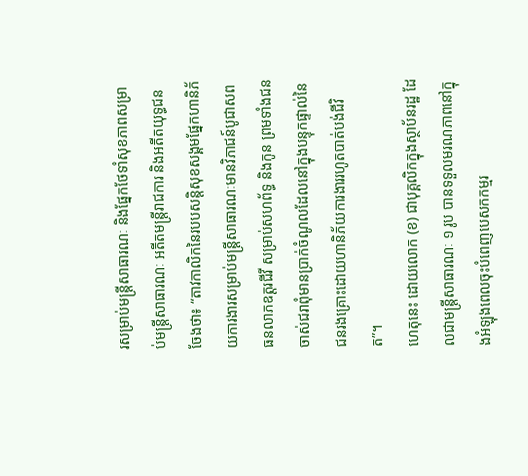រសម្រាប់មន្ដ្រីសាធារណៈ និងផ្នែកថែទាំសុខភាពសម្រាប់មន្ដ្រីសាធារណៈ អតីតមន្ដ្រីរាជការ និងអតីតយុទ្ធជន ចែងថា៖ “តាវកាលិកនៃរបបសន្ដិសុខសង្គមផ្នែកហានិភ័យការងារសម្រាប់មន្ដ្រីសាធារណៈមានវិភាជន៍បូជាសព ធនលាភឧត្តរជីវី សម្រាប់សហព័ទ្ធ និងកូន ព្រមទាំងជនចាស់ជរាពុំមានប្រាក់ចំណូលដែលនៅក្នុងបន្ទុកផ្ទាល់នៃជនរងគ្រោះដោយហានិភ័យការងាររហូតបាត់បង់ជីវិត”។
ហេតុនេះ ដោយលោក (ខ) ជាបុគ្គលិកក្នុងស្ថាប័នរដ្ឋ ដែលជាមន្ដ្រីសាធារណៈ ១ រូប បានទទួលមរណភាពនៅក្នុងអំឡុងពេលចុះបំពេញបេសកកម្មរ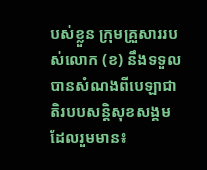បស់ខ្លួន ក្រុមគ្រួសាររបស់លោក (ខ) នឹងទទួលបានសំណងពីបេឡាជាតិរបបសន្ដិសុខសង្គម ដែលរួមមាន៖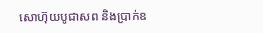សោហ៊ុយបូជាសព និងប្រាក់ឧ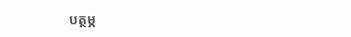បត្ថម្ភ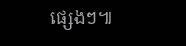ផ្សេងៗ៕